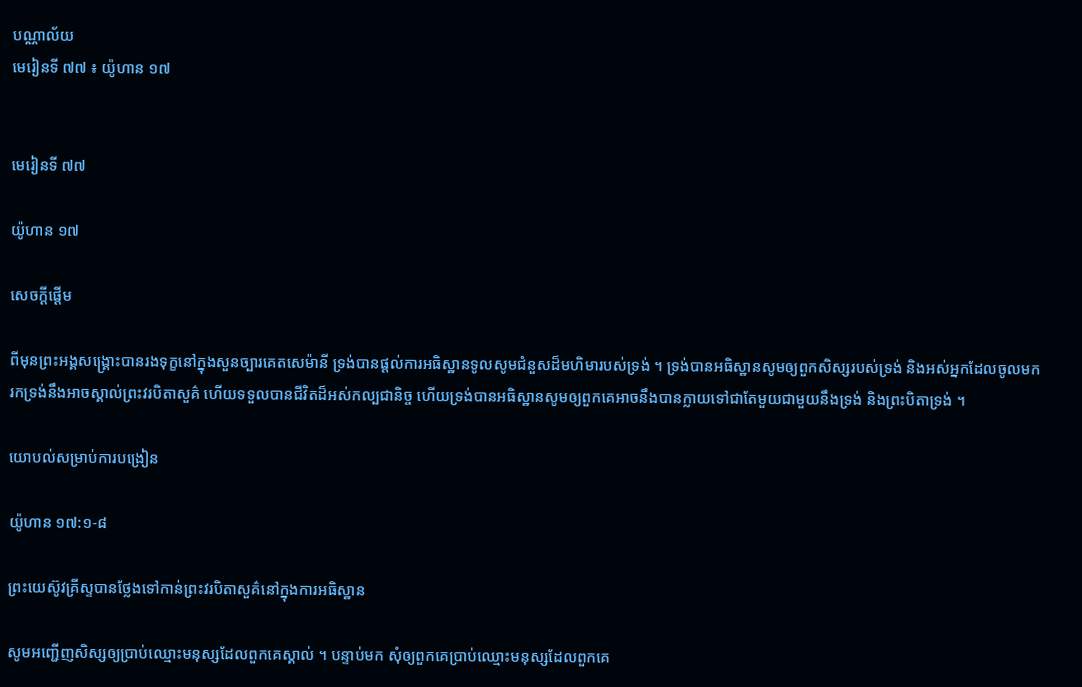បណ្ណាល័យ
មេរៀនទី ៧៧ ៖ យ៉ូហាន ១៧


មេរៀនទី ៧៧

យ៉ូហាន ១៧

សេចក្ដីផ្ដើម

ពីមុនព្រះអង្គសង្គ្រោះបានរងទុក្ខនៅក្នុងសួនច្បារគេតសេម៉ានី ទ្រង់បានផ្ដល់ការអធិស្ឋានទូលសូមជំនួសដ៏មហិមារបស់ទ្រង់ ។ ទ្រង់បានអធិស្ឋានសូមឲ្យពួកសិស្សរបស់ទ្រង់ និងអស់អ្នកដែលចូលមករកទ្រង់នឹងអាចស្គាល់ព្រះវរបិតាសួគ៌ ហើយទទួលបានជីវិតដ៏អស់កល្បជានិច្ច ហើយទ្រង់បានអធិស្ឋានសូមឲ្យពួកគេអាចនឹងបានក្លាយទៅជាតែមួយជាមួយនឹងទ្រង់ និងព្រះបិតាទ្រង់ ។

យោបល់សម្រាប់ការបង្រៀន

យ៉ូហាន ១៧:១-៨

ព្រះយេស៊ូវគ្រីស្ទបានថ្លែងទៅកាន់ព្រះវរបិតាសួគ៌នៅក្នុងការអធិស្ឋាន

សូមអញ្ជើញសិស្សឲ្យប្រាប់ឈ្មោះមនុស្សដែលពួកគេស្គាល់ ។ បន្ទាប់មក សុំឲ្យពួកគេប្រាប់ឈ្មោះមនុស្សដែលពួកគេ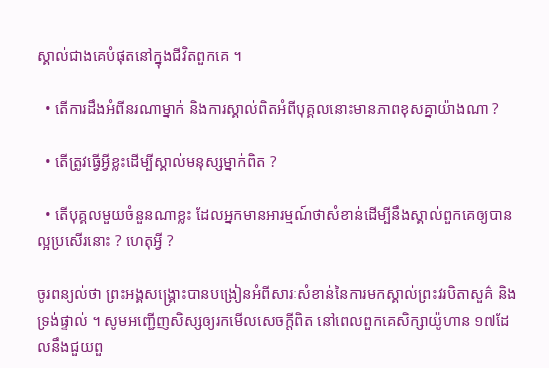ស្គាល់ជាងគេបំផុតនៅក្នុងជីវិតពួកគេ ។

  • តើការដឹងអំពីនរណាម្នាក់ និងការស្គាល់ពិតអំពីបុគ្គលនោះមានភាពខុសគ្នាយ៉ាងណា ?

  • តើត្រូវធ្វើអ្វីខ្លះដើម្បីស្គាល់មនុស្សម្នាក់ពិត ?

  • តើបុគ្គលមួយចំនួនណាខ្លះ ដែលអ្នកមានអារម្មណ៍ថាសំខាន់ដើម្បីនឹងស្គាល់ពួកគេឲ្យបានល្អប្រសើរនោះ ? ហេតុអ្វី ?

ចូរពន្យល់ថា ព្រះអង្គសង្គ្រោះបានបង្រៀនអំពីសារៈសំខាន់នៃការមកស្គាល់ព្រះវរបិតាសួគ៌ និងទ្រង់ផ្ទាល់ ។ សូមអញ្ជើញសិស្សឲ្យរកមើលសេចក្ដីពិត នៅពេលពួកគេសិក្សាយ៉ូហាន ១៧ដែលនឹងជួយពួ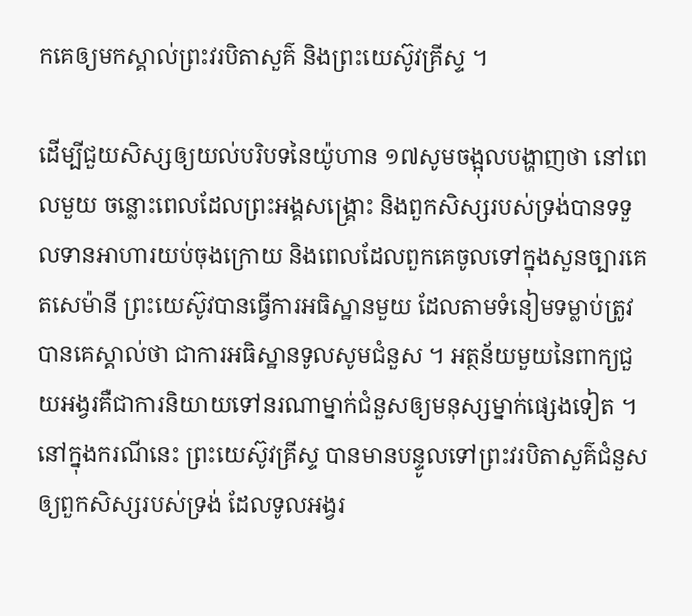កគេឲ្យមកស្គាល់ព្រះវរបិតាសួគ៌ និងព្រះយេស៊ូវគ្រីស្ទ ។

ដើម្បីជួយសិស្សឲ្យយល់បរិបទនៃយ៉ូហាន ១៧សូមចង្អុលបង្ហាញថា នៅពេលមួយ ចន្លោះពេលដែលព្រះអង្គសង្គ្រោះ និងពួកសិស្សរបស់ទ្រង់បានទទួលទានអាហារយប់ចុងក្រោយ និងពេលដែលពួកគេចូលទៅក្នុងសួនច្បារគេតសេម៉ានី ព្រះយេស៊ូវបានធ្វើការអធិស្ឋានមួយ ដែលតាមទំនៀមទម្លាប់ត្រូវបានគេស្គាល់ថា ជាការអធិស្ឋានទូលសូមជំនួស ។ អត្ថន័យមួយនៃពាក្យជួយអង្វរគឺជាការនិយាយទៅនរណាម្នាក់ជំនួសឲ្យមនុស្សម្នាក់ផ្សេងទៀត ។ នៅក្នុងករណីនេះ ព្រះយេស៊ូវគ្រីស្ទ បានមានបន្ទូលទៅព្រះវរបិតាសួគ៌ជំនួសឲ្យពួកសិស្សរបស់ទ្រង់ ដែលទូលអង្វរ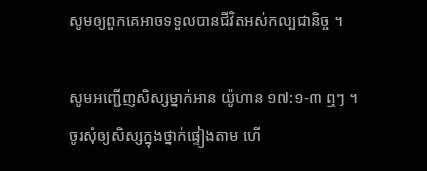សូមឲ្យពួកគេអាចទទួលបានជីវិតអស់កល្បជានិច្ច ។

សូមអញ្ជើញសិស្សម្នាក់អាន យ៉ូហាន ១៧:១-៣ ឮៗ ។ ចូរសុំឲ្យសិស្សក្នុងថ្នាក់ផ្ទៀងតាម ហើ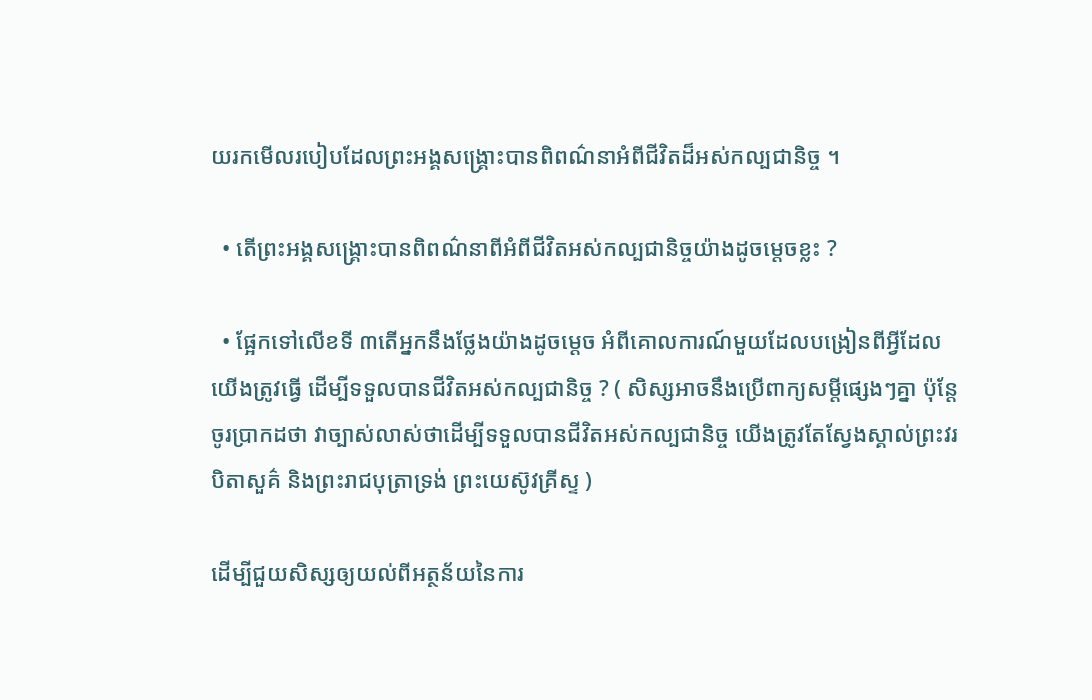យរកមើលរបៀបដែលព្រះអង្គសង្គ្រោះបានពិពណ៌នាអំពីជីវិតដ៏អស់កល្បជានិច្ច ។

  • តើព្រះអង្គសង្គ្រោះបានពិពណ៌នាពីអំពីជីវិតអស់កល្បជានិច្ចយ៉ាងដូចម្តេចខ្លះ ?

  • ផ្អែកទៅលើខទី ៣តើអ្នកនឹងថ្លែងយ៉ាងដូចម្ដេច អំពីគោលការណ៍មួយដែលបង្រៀនពីអ្វីដែលយើងត្រូវធ្វើ ដើម្បីទទួលបានជីវិតអស់កល្បជានិច្ច ? ( សិស្សអាចនឹងប្រើពាក្យសម្ដីផ្សេងៗគ្នា ប៉ុន្តែចូរប្រាកដថា វាច្បាស់លាស់ថាដើម្បីទទួលបានជីវិតអស់កល្បជានិច្ច យើងត្រូវតែស្វែងស្គាល់ព្រះវរបិតាសួគ៌ និងព្រះរាជបុត្រាទ្រង់ ព្រះយេស៊ូវគ្រីស្ទ )

ដើម្បីជួយសិស្សឲ្យយល់ពីអត្ថន័យនៃការ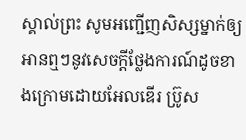ស្គាល់ព្រះ សូមអញ្ជើញសិស្សម្នាក់ឲ្យអានឮៗនូវសេចក្ដីថ្លែងការណ៍ដូចខាងក្រោមដោយអែលឌើរ ប្រ៊ូស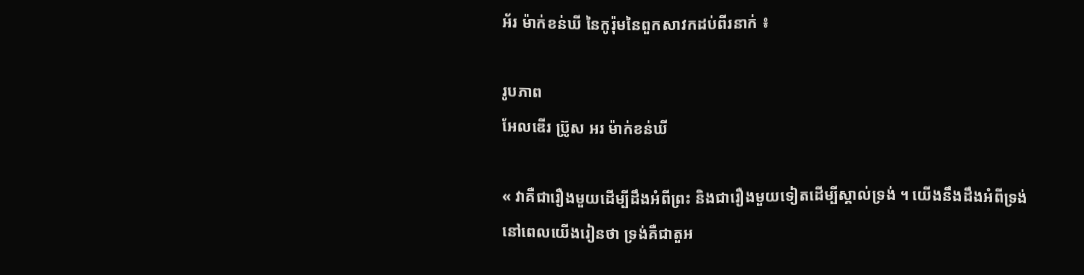អ័រ ម៉ាក់ខន់ឃី នៃកូរ៉ុមនៃពួកសាវកដប់ពីរនាក់ ៖

រូបភាព
អែលឌើរ ប្រ៊ូស អរ ម៉ាក់ខន់ឃី

« វាគឺជារឿងមួយដើម្បីដឹងអំពីព្រះ និងជារឿងមួយទៀតដើម្បីស្គាល់ទ្រង់ ។ យើងនឹងដឹងអំពីទ្រង់ នៅពេលយើងរៀនថា ទ្រង់គឺជាតួអ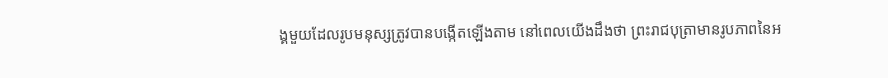ង្គមួយដែលរូបមនុស្សត្រូវបានបង្កើតឡើងតាម នៅពេលយើងដឹងថា ព្រះរាជបុត្រាមានរូបភាពនៃអ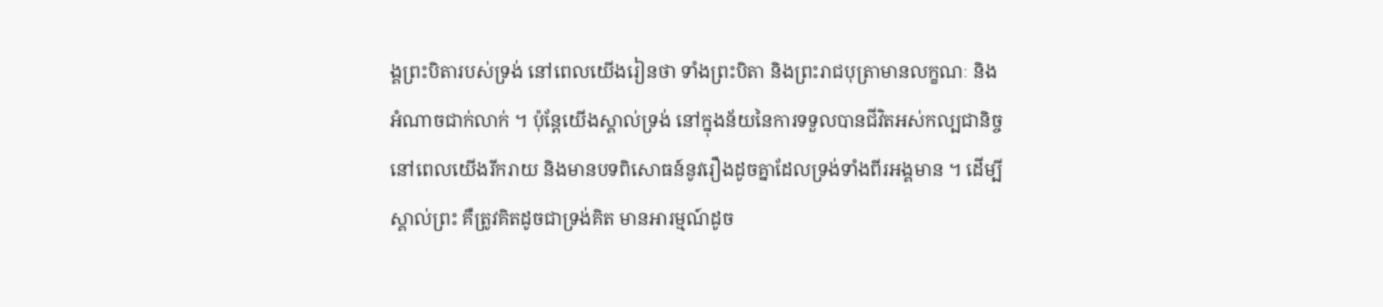ង្គព្រះបិតារបស់ទ្រង់ នៅពេលយើងរៀនថា ទាំងព្រះបិតា និងព្រះរាជបុត្រាមានលក្ខណៈ និងអំណាចជាក់លាក់ ។ ប៉ុន្តែយើងស្គាល់ទ្រង់ នៅក្នុងន័យនៃការទទួលបានជីវិតអស់កល្បជានិច្ច នៅពេលយើងរីករាយ និងមានបទពិសោធន៍នូវរឿងដូចគ្នាដែលទ្រង់ទាំងពីរអង្គមាន ។ ដើម្បីស្គាល់ព្រះ គឺត្រូវគិតដូចជាទ្រង់គិត មានអារម្មណ៍ដូច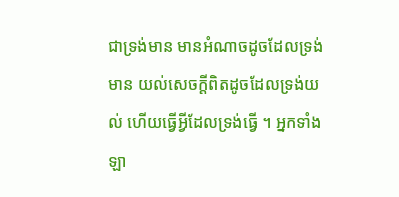ជាទ្រង់មាន មានអំណាចដូចដែលទ្រង់មាន យល់សេចក្ដីពិតដូចដែលទ្រង់យល់ ហើយធ្វើអ្វីដែលទ្រង់ធ្វើ ។ អ្នកទាំងឡា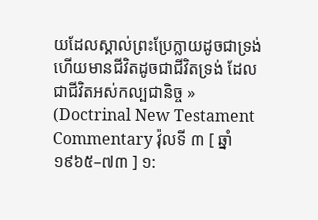យដែលស្គាល់ព្រះប្រែក្លាយដូចជាទ្រង់ ហើយមានជីវិតដូចជាជីវិតទ្រង់ ដែលជាជីវិតអស់កល្បជានិច្ច » (Doctrinal New Testament Commentary វ៉ុលទី ៣ [ ឆ្នាំ ១៩៦៥–៧៣ ] ១: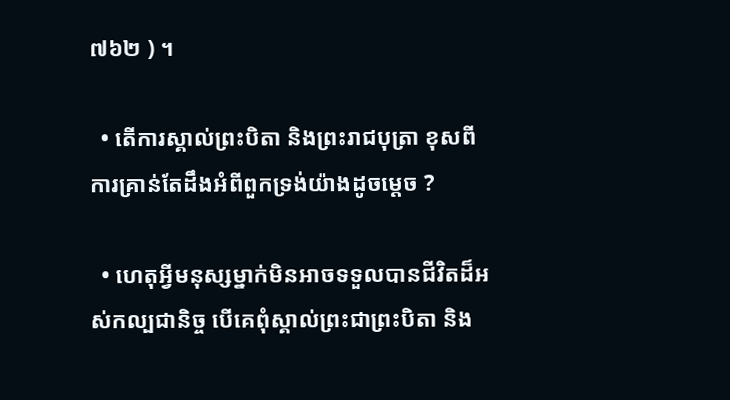៧៦២ ) ។

  • តើការស្គាល់ព្រះបិតា និងព្រះរាជបុត្រា ខុសពីការគ្រាន់តែដឹងអំពីពួកទ្រង់យ៉ាងដូចម្ដេច ?

  • ហេតុអ្វីមនុស្សម្នាក់មិនអាចទទួលបានជីវិតដ៏អស់កល្បជានិច្ច បើគេពុំស្គាល់ព្រះជាព្រះបិតា និង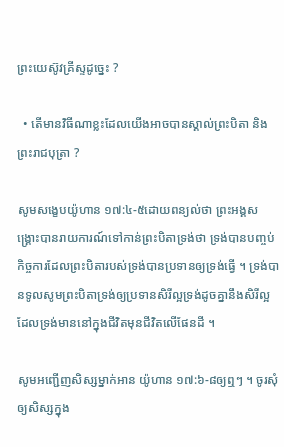ព្រះយេស៊ូវគ្រីស្ទដូច្នេះ ?

  • តើមានវិធីណាខ្លះដែលយើងអាចបានស្គាល់ព្រះបិតា និងព្រះរាជបុត្រា ?

សូមសង្ខេបយ៉ូហាន ១៧:៤-៥ដោយពន្យល់ថា ព្រះអង្គសង្គ្រោះបានរាយការណ៍ទៅកាន់ព្រះបិតាទ្រង់ថា ទ្រង់បានបញ្ចប់កិច្ចការដែលព្រះបិតារបស់ទ្រង់បានប្រទានឲ្យទ្រង់ធ្វើ ។ ទ្រង់បានទូលសូមព្រះបិតាទ្រង់ឲ្យប្រទានសិរីល្អទ្រង់ដូចគ្នានឹងសិរីល្អដែលទ្រង់មាននៅក្នុងជីវិតមុនជីវិតលើផែនដី ។

សូមអញ្ជើញសិស្សម្នាក់អាន យ៉ូហាន ១៧:៦-៨ឲ្យឮៗ ។ ចូរសុំឲ្យសិស្សក្នុង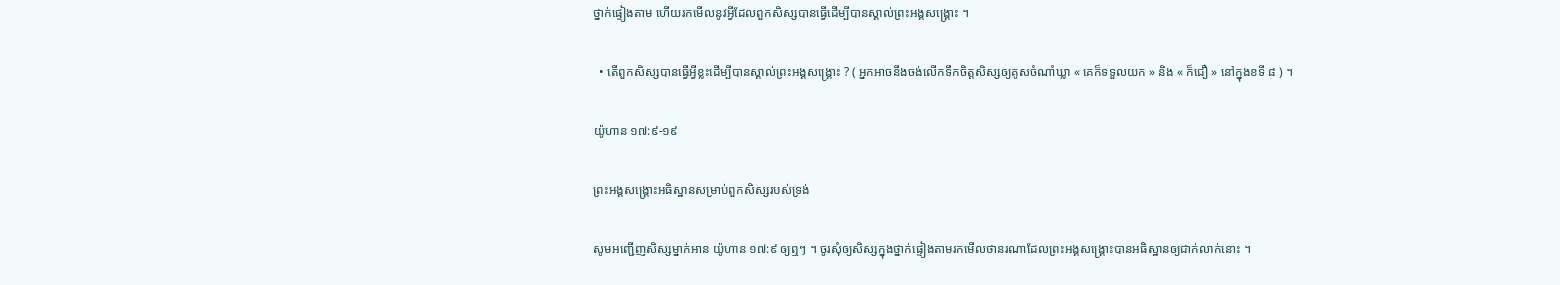ថ្នាក់ផ្ទៀងតាម ហើយរកមើលនូវអ្វីដែលពួកសិស្សបានធ្វើដើម្បីបានស្គាល់ព្រះអង្គសង្គ្រោះ ។

  • តើពួកសិស្សបានធ្វើអ្វីខ្លះដើម្បីបានស្គាល់ព្រះអង្គសង្គ្រោះ ? ( អ្នកអាចនឹងចង់លើកទឹកចិត្តសិស្សឲ្យគូសចំណាំឃ្លា « គេក៏ទទួលយក » និង « ក៏ជឿ » នៅក្នុងខទី ៨ ) ។

យ៉ូហាន ១៧:៩-១៩

ព្រះអង្គសង្គ្រោះអធិស្ឋានសម្រាប់ពួកសិស្សរបស់ទ្រង់

សូមអញ្ជើញសិស្សម្នាក់អាន យ៉ូហាន ១៧:៩ ឲ្យឮៗ ។ ចូរសុំឲ្យសិស្សក្នុងថ្នាក់ផ្ទៀងតាមរកមើលថានរណាដែលព្រះអង្គសង្គ្រោះបានអធិស្ឋានឲ្យជាក់លាក់នោះ ។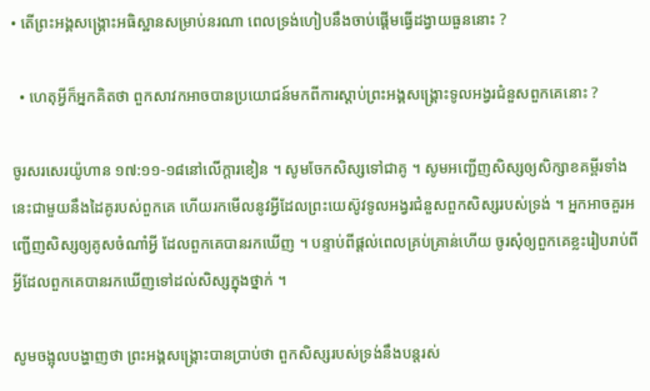• តើព្រះអង្គសង្គ្រោះអធិស្ឋានសម្រាប់នរណា ពេលទ្រង់ហៀបនឹងចាប់ផ្ដើមធ្វើដង្វាយធួននោះ ?

  • ហេតុអ្វីក៏អ្នកគិតថា ពួកសាវកអាចបានប្រយោជន៍មកពីការស្ដាប់ព្រះអង្គសង្គ្រោះទូលអង្វរជំនួសពួកគេនោះ ?

ចូរសរសេរយ៉ូហាន ១៧:១១-១៨នៅលើក្ដារខៀន ។ សូមចែកសិស្សទៅជាគូ ។ សូមអញ្ជើញសិស្សឲ្យសិក្សាខគម្ពីរទាំងនេះជាមួយនឹងដៃគូរបស់ពួកគេ ហើយរកមើលនូវអ្វីដែលព្រះយេស៊ូវទូលអង្វរជំនួសពួកសិស្សរបស់ទ្រង់ ។ អ្នកអាចគួរអញ្ជើញសិស្សឲ្យគូសចំណាំអ្វី ដែលពួកគេបានរកឃើញ ។ បន្ទាប់ពីផ្ដល់ពេលគ្រប់គ្រាន់ហើយ ចូរសុំឲ្យពួកគេខ្លះរៀបរាប់ពីអ្វីដែលពួកគេបានរកឃើញទៅដល់សិស្សក្នុងថ្នាក់ ។

សូមចង្អុលបង្ហាញថា ព្រះអង្គសង្គ្រោះបានប្រាប់ថា ពួកសិស្សរបស់ទ្រង់នឹងបន្ដរស់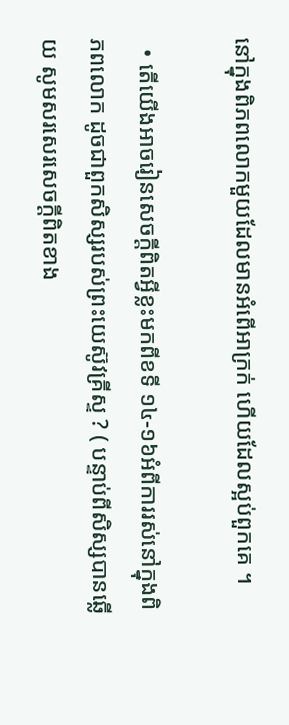នៅក្នុងពិភពលោកមួយដែលមានអំពើអាក្រក់ ហើយដែលស្អប់ពួកគេ ។

  • តើយើងអាចរៀនសេចក្ដីពិតអ្វីខ្លះមកពីខទី ១៤-១៦អំពីការរស់នៅក្នុងពិភពលោក ដូចជាពួកសិស្សរបស់ព្រះយេស៊ូវគ្រីស្ទ ? ( បន្ទាប់ពីសិស្សបានឆ្លើយ សូមសរសេរសេចក្ដីពិតខាង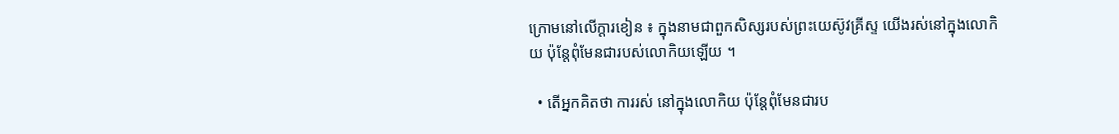ក្រោមនៅលើក្ដារខៀន ៖ ក្នុងនាមជាពួកសិស្សរបស់ព្រះយេស៊ូវគ្រីស្ទ យើងរស់នៅក្នុងលោកិយ ប៉ុន្តែពុំមែនជារបស់លោកិយឡើយ ។

  • តើអ្នកគិតថា ការរស់ នៅក្នុងលោកិយ ប៉ុន្តែពុំមែនជារប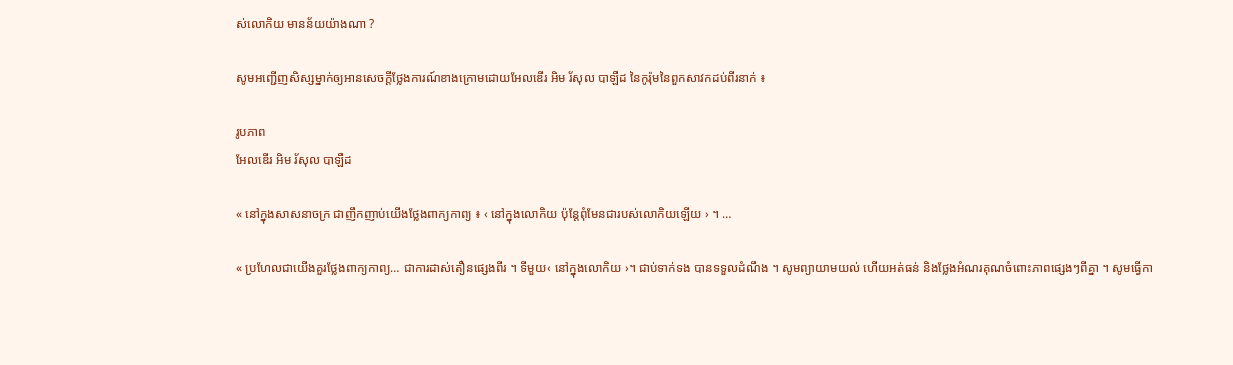ស់លោកិយ មានន័យយ៉ាងណា ?

សូមអញ្ជើញសិស្សម្នាក់ឲ្យអានសេចក្ដីថ្លែងការណ៍ខាងក្រោមដោយអែលឌើរ អិម រ័សុល បាឡឺដ នៃកូរ៉ុមនៃពួកសាវកដប់ពីរនាក់ ៖

រូបភាព
អែលឌើរ អិម រ័សុល បាឡឺដ

« នៅក្នុងសាសនាចក្រ ជាញឹកញាប់យើងថ្លែងពាក្យកាព្យ ៖ ‹ នៅក្នុងលោកិយ ប៉ុន្តែពុំមែនជារបស់លោកិយឡើយ › ។ …

« ប្រហែលជាយើងគួរថ្លែងពាក្យកាព្យ… ជាការដាស់តឿនផ្សេងពីរ ។ ទីមួយ‹ នៅក្នុងលោកិយ ›។ ជាប់ទាក់ទង បានទទួលដំណឹង ។ សូមព្យាយាមយល់ ហើយអត់ធន់ និងថ្លែងអំណរគុណចំពោះភាពផ្សេងៗពីគ្នា ។ សូមធ្វើកា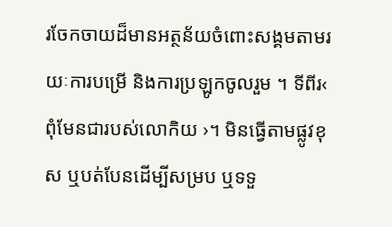រចែកចាយដ៏មានអត្ថន័យចំពោះសង្គមតាមរយៈការបម្រើ និងការប្រឡូកចូលរួម ។ ទីពីរ‹ ពុំមែនជារបស់លោកិយ ›។ មិនធ្វើតាមផ្លូវខុស ឬបត់បែនដើម្បីសម្រប ឬទទួ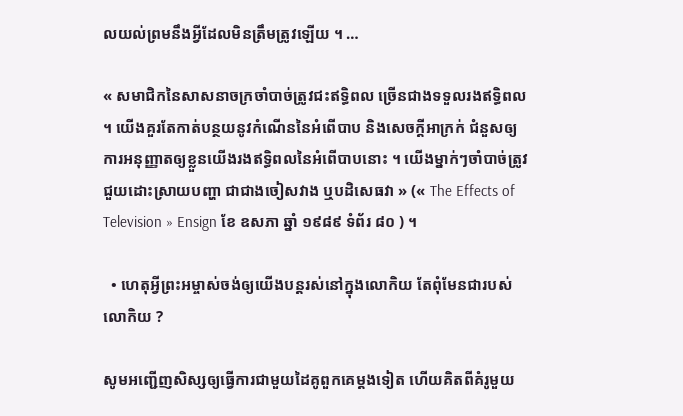លយល់ព្រមនឹងអ្វីដែលមិនត្រឹមត្រូវឡើយ ។ …

« សមាជិកនៃសាសនាចក្រចាំបាច់ត្រូវជះឥទ្ធិពល ច្រើនជាងទទួលរងឥទ្ធិពល ។ យើងគួរតែកាត់បន្ថយនូវកំណើននៃអំពើបាប និងសេចក្ដីអាក្រក់ ជំនួសឲ្យការអនុញ្ញាតឲ្យខ្លួនយើងរងឥទ្ធិពលនៃអំពើបាបនោះ ។ យើងម្នាក់ៗចាំបាច់ត្រូវជួយដោះស្រាយបញ្ហា ជាជាងចៀសវាង ឬបដិសេធវា » (« The Effects of Television » Ensign ខែ ឧសភា ឆ្នាំ ១៩៨៩ ទំព័រ ៨០ ) ។

  • ហេតុអ្វីព្រះអម្ចាស់ចង់ឲ្យយើងបន្ដរស់នៅក្នុងលោកិយ តែពុំមែនជារបស់លោកិយ ?

សូមអញ្ជើញសិស្សឲ្យធ្វើការជាមួយដៃគូពួកគេម្ដងទៀត ហើយគិតពីគំរូមួយ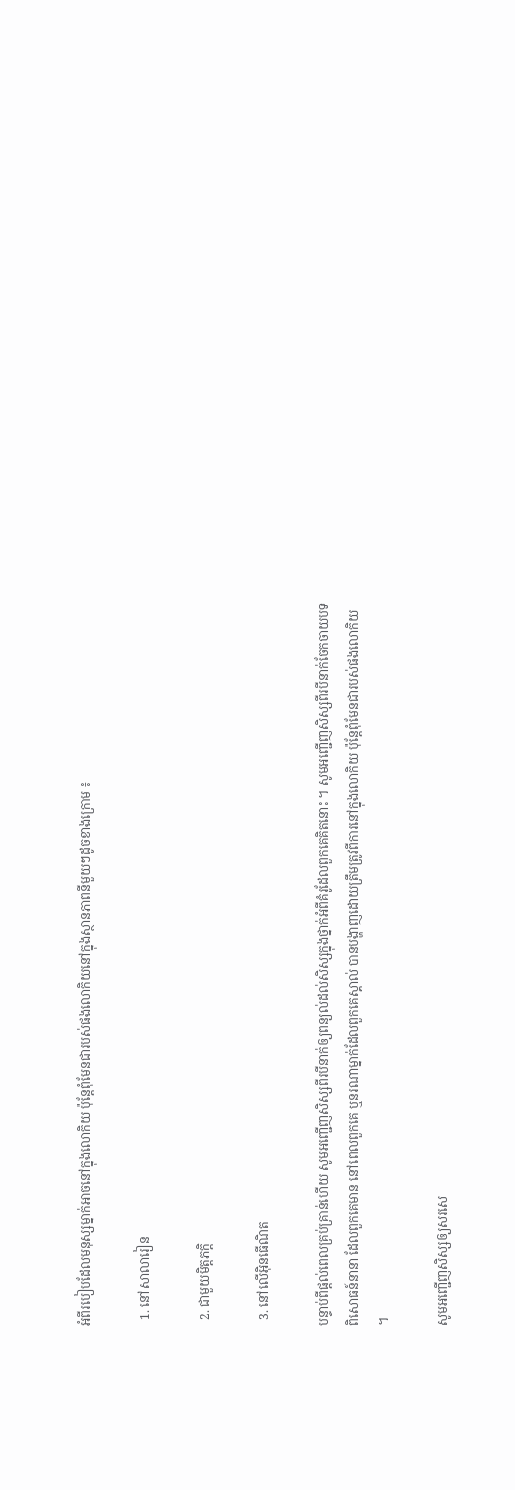អំពីរបៀបដែលមនុស្សម្នាក់អាចនៅក្នុងលោកិយ ប៉ុន្តែពុំមែនជារបស់ផងលោកិយនៅក្នុងស្ថានភាពនីមួយៗដូចខាងក្រោម ៖

  1. នៅសាលារៀន

  2. ជាមួយមិត្តភក្ដិ

  3. នៅលើអ៊ិនធើណិត

បន្ទាប់ពីផ្ដល់ពេលគ្រប់គ្រាន់ហើយ សូមអញ្ជើញសិស្សពីរបីនាក់ឲ្យពន្យល់ដល់សិស្សក្នុងថ្នាក់អំពីគំរូដែលពួកគេគិតនោះ ។ សូមអញ្ជើញសិស្សពីរបីនាក់ចែកចាយបទពិសោធន៍នានា ដែលពួកគេមាន នៅពេលពួកគេ ឬនរណាម្នាក់ដែលពួកគេស្គាល់ បានបង្ហាញដោយត្រឹមត្រូវពីការនៅក្នុងលោកិយ ប៉ុន្តែពុំមែនជារបស់ផងលោកិយ ។

សូមអញ្ជើញសិស្សឲ្យសរសេ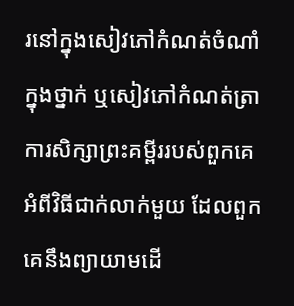រនៅក្នុងសៀវភៅកំណត់ចំណាំក្នុងថ្នាក់ ឬសៀវភៅកំណត់ត្រាការសិក្សាព្រះគម្ពីររបស់ពួកគេ អំពីវិធីជាក់លាក់មួយ ដែលពួកគេនឹងព្យាយាមដើ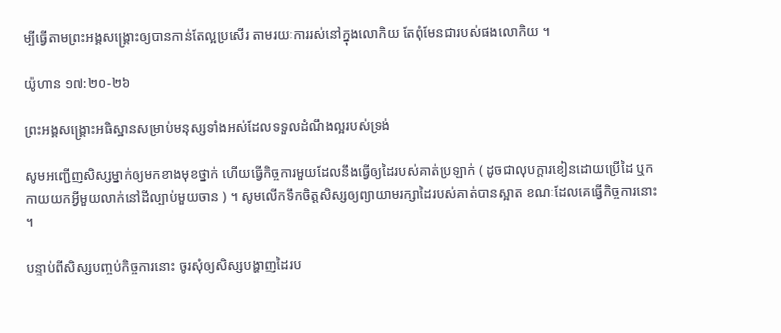ម្បីធ្វើតាមព្រះអង្គសង្គ្រោះឲ្យបានកាន់តែល្អប្រសើរ តាមរយៈការរស់នៅក្នុងលោកិយ តែពុំមែនជារបស់ផងលោកិយ ។

យ៉ូហាន ១៧:២០-២៦

ព្រះអង្គសង្គ្រោះអធិស្ឋានសម្រាប់មនុស្សទាំងអស់ដែលទទួលដំណឹងល្អរបស់ទ្រង់

សូមអញ្ជើញសិស្សម្នាក់ឲ្យមកខាងមុខថ្នាក់ ហើយធ្វើកិច្ចការមួយដែលនឹងធ្វើឲ្យដៃរបស់គាត់ប្រឡាក់ ( ដូចជាលុបក្ដារខៀនដោយប្រើដៃ ឬកកាយយកអ្វីមួយលាក់នៅដីល្បាប់មួយចាន ) ។ សូមលើកទឹកចិត្តសិស្សឲ្យព្យាយាមរក្សាដៃរបស់គាត់បានស្អាត ខណៈដែលគេធ្វើកិច្ចការនោះ ។

បន្ទាប់ពីសិស្សបញ្ចប់កិច្ចការនោះ ចូរសុំឲ្យសិស្សបង្ហាញដៃរប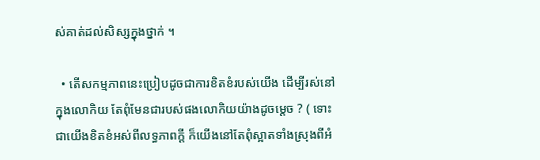ស់គាត់ដល់សិស្សក្នុងថ្នាក់ ។

  • តើសកម្មភាពនេះប្រៀបដូចជាការខិតខំរបស់យើង ដើម្បីរស់នៅក្នុងលោកិយ តែពុំមែនជារបស់ផងលោកិយយ៉ាងដូចម្ដេច ? ( ទោះជាយើងខិតខំអស់ពីលទ្ធភាពក្ដី ក៏យើងនៅតែពុំស្អាតទាំងស្រុងពីអំ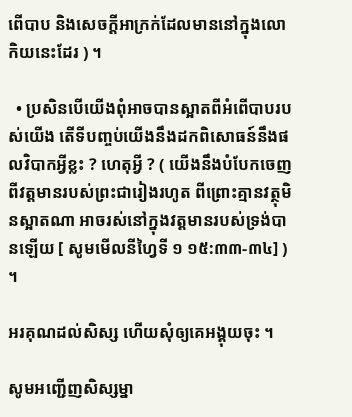ពើបាប និងសេចក្ដីអាក្រក់ដែលមាននៅក្នុងលោកិយនេះដែរ ) ។

  • ប្រសិនបើយើងពុំអាចបានស្អាតពីអំពើបាបរបស់យើង តើទីបញ្ចប់យើងនឹងដកពិសោធន៍នឹងផលវិបាកអ្វីខ្លះ ? ហេតុអ្វី ? ( យើងនឹងបំបែកចេញពីវត្តមានរបស់ព្រះជារៀងរហូត ពីព្រោះគ្មានវត្ថុមិនស្អាតណា អាចរស់នៅក្នុងវត្តមានរបស់ទ្រង់បានឡើយ [ សូមមើលនីហ្វៃទី ១ ១៥:៣៣-៣៤] ) ។

អរគុណដល់សិស្ស ហើយសុំឲ្យគេអង្គុយចុះ ។

សូមអញ្ជើញសិស្សម្នា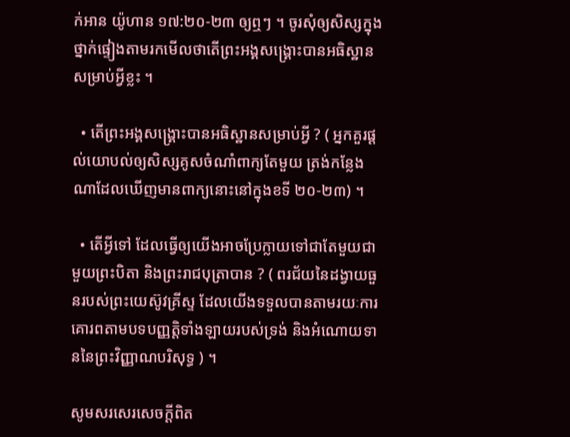ក់អាន យ៉ូហាន ១៧:២០-២៣ ឲ្យឮៗ ។ ចូរសុំឲ្យសិស្សក្នុងថ្នាក់ផ្ទៀងតាមរកមើលថាតើព្រះអង្គសង្គ្រោះបានអធិស្ឋានសម្រាប់អ្វីខ្លះ ។

  • តើព្រះអង្គសង្គ្រោះបានអធិស្ឋានសម្រាប់អ្វី ? ( អ្នកគួរផ្ដល់យោបល់ឲ្យសិស្សគូសចំណាំពាក្យតែមួយ ត្រង់កន្លែងណាដែលឃើញមានពាក្យនោះនៅក្នុងខទី ២០-២៣) ។

  • តើអ្វីទៅ ដែលធ្វើឲ្យយើងអាចប្រែក្លាយទៅជាតែមួយជាមួយព្រះបិតា និងព្រះរាជបុត្រាបាន ? ( ពរជ័យនៃដង្វាយធួនរបស់ព្រះយេស៊ូវគ្រីស្ទ ដែលយើងទទួលបានតាមរយៈការគោរពតាមបទបញ្ញត្តិទាំងឡាយរបស់ទ្រង់ និងអំណោយទាននៃព្រះវិញ្ញាណបរិសុទ្ធ ) ។

សូមសរសេរសេចក្តីពិត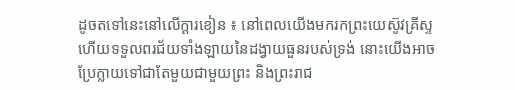ដូចតទៅនេះនៅលើក្ដារខៀន ៖ នៅពេលយើងមករកព្រះយេស៊ូវគ្រីស្ទ ហើយទទួលពរជ័យទាំងឡាយនៃដង្វាយធួនរបស់ទ្រង់ នោះយើងអាចប្រែក្លាយទៅជាតែមួយជាមួយព្រះ និងព្រះរាជ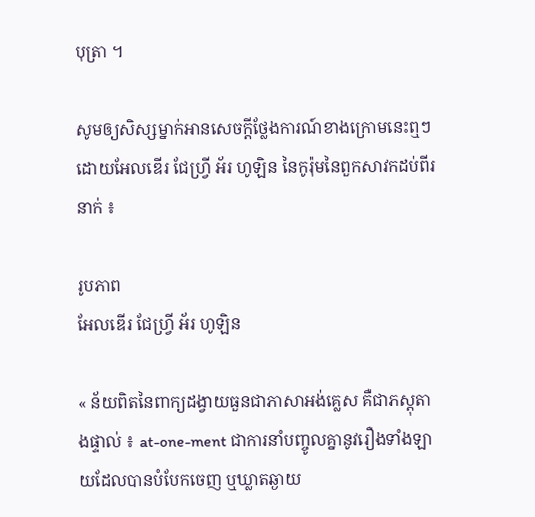បុត្រា ។

សូមឲ្យសិស្សម្នាក់អានសេចក្ដីថ្លែងការណ៍ខាងក្រោមនេះឮៗដោយអែលឌើរ ជែហ្វ្រី អ័រ ហូឡិន នៃកូរ៉ុមនៃពួកសាវកដប់ពីរនាក់ ៖

រូបភាព
អែលឌើរ ជែហ្វ្រី អ័រ ហូឡិន

« ន័យពិតនៃពាក្យដង្វាយធួនជាភាសាអង់គ្លេស គឺជាភស្ដុតាងផ្ទាល់ ៖ at-one-ment ជាការនាំបញ្ចូលគ្នានូវរឿងទាំងឡាយដែលបានបំបែកចេញ ឬឃ្លាតឆ្ងាយ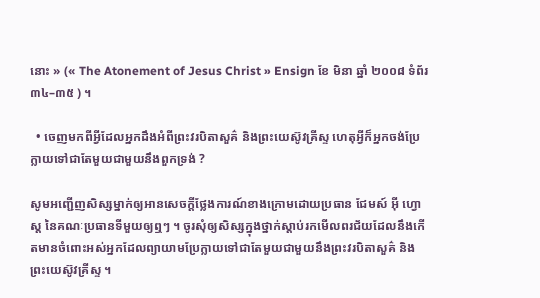នោះ » (« The Atonement of Jesus Christ » Ensign ខែ មិនា ឆ្នាំ ២០០៨ ទំព័រ ៣៤–៣៥ ) ។

  • ចេញមកពីអ្វីដែលអ្នកដឹងអំពីព្រះវរបិតាសួគ៌ និងព្រះយេស៊ូវគ្រីស្ទ ហេតុអ្វីក៏អ្នកចង់ប្រែក្លាយទៅជាតែមួយជាមួយនឹងពួកទ្រង់ ?

សូមអញ្ជើញសិស្សម្នាក់ឲ្យអានសេចក្ដីថ្លែងការណ៍ខាងក្រោមដោយប្រធាន ជែមស៍ អ៊ី ហ្វោស្ត នៃគណៈប្រធានទីមួយឲ្យឮៗ ។ ចូរសុំឲ្យសិស្សក្នុងថ្នាក់ស្ដាប់រកមើលពរជ័យដែលនឹងកើតមានចំពោះអស់អ្នកដែលព្យាយាមប្រែក្លាយទៅជាតែមួយជាមួយនឹងព្រះវរបិតាសួគ៌ និងព្រះយេស៊ូវគ្រីស្ទ ។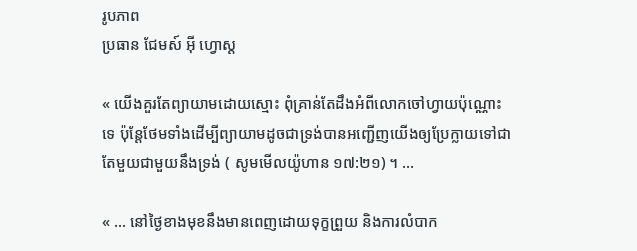រូបភាព
ប្រធាន ជែមស៍ អ៊ី ហ្វោស្ត

« យើងគួរតែព្យាយាមដោយស្មោះ ពុំគ្រាន់តែដឹងអំពីលោកចៅហ្វាយប៉ុណ្ណោះទេ ប៉ុន្តែថែមទាំងដើម្បីព្យាយាមដូចជាទ្រង់បានអញ្ជើញយើងឲ្យប្រែក្លាយទៅជាតែមួយជាមួយនឹងទ្រង់ ( សូមមើលយ៉ូហាន ១៧:២១) ។ …

« … នៅថ្ងៃខាងមុខនឹងមានពេញដោយទុក្ខព្រួយ និងការលំបាក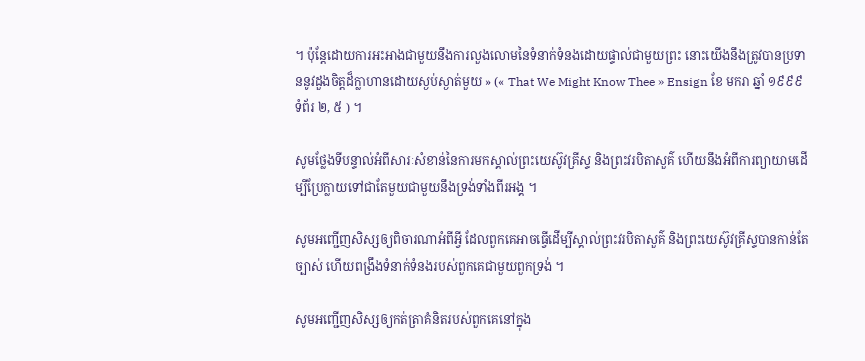។ ប៉ុន្តែដោយការអះអាងជាមួយនឹងការលួងលោមនៃទំនាក់ទំនងដោយផ្ទាល់ជាមួយព្រះ នោះយើងនឹងត្រូវបានប្រទាននូវដួងចិត្តដ៏ក្លាហានដោយស្ងប់ស្ងាត់មួយ » (« That We Might Know Thee » Ensign ខែ មករា ឆ្នាំ ១៩៩៩ ទំព័រ ២, ៥ ) ។

សូមថ្លែងទីបន្ទាល់អំពីសារៈសំខាន់នៃការមកស្គាល់ព្រះយេស៊ូវគ្រីស្ទ និងព្រះវរបិតាសួគ៌ ហើយនឹងអំពីការព្យាយាមដើម្បីប្រែក្លាយទៅជាតែមួយជាមួយនឹងទ្រង់ទាំងពីរអង្គ ។

សូមអញ្ជើញសិស្សឲ្យពិចារណាអំពីអ្វី ដែលពួកគេអាចធ្វើដើម្បីស្គាល់ព្រះវរបិតាសួគ៌ និងព្រះយេស៊ូវគ្រីស្ទបានកាន់តែច្បាស់ ហើយពង្រឹងទំនាក់ទំនងរបស់ពួកគេជាមួយពួកទ្រង់ ។

សូមអញ្ជើញសិស្សឲ្យកត់ត្រាគំនិតរបស់ពួកគេនៅក្នុង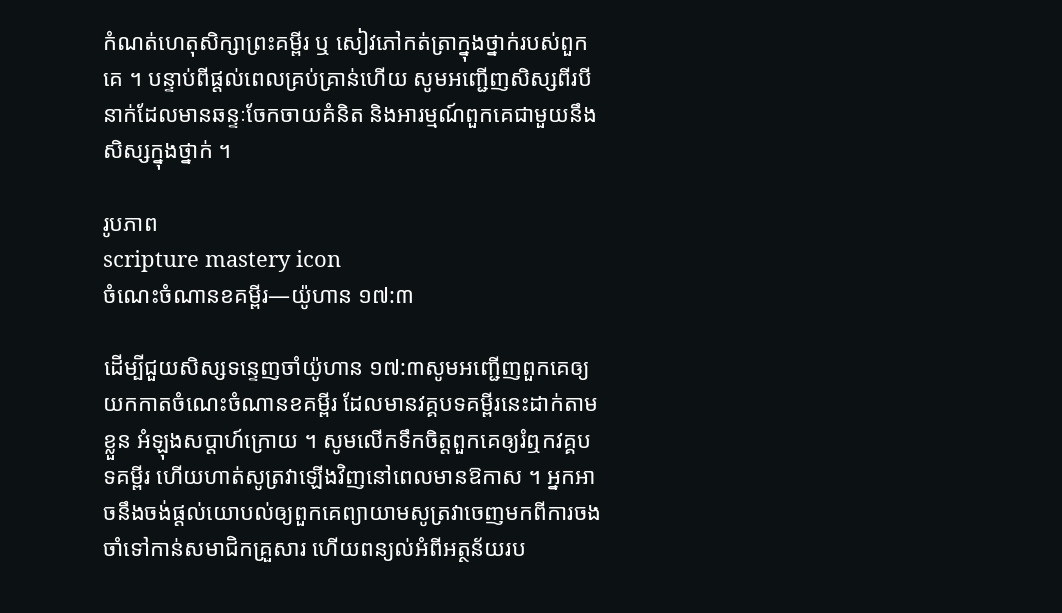កំណត់ហេតុសិក្សាព្រះគម្ពីរ ឬ សៀវភៅកត់ត្រាក្នុងថ្នាក់របស់ពួកគេ ។ បន្ទាប់ពីផ្ដល់ពេលគ្រប់គ្រាន់ហើយ សូមអញ្ជើញសិស្សពីរបីនាក់ដែលមានឆន្ទៈចែកចាយគំនិត និងអារម្មណ៍ពួកគេជាមួយនឹងសិស្សក្នុងថ្នាក់ ។

រូបភាព
scripture mastery icon
ចំណេះចំណានខគម្ពីរ—យ៉ូហាន ១៧:៣

ដើម្បីជួយសិស្សទន្ទេញចាំយ៉ូហាន ១៧:៣សូមអញ្ជើញពួកគេឲ្យយកកាតចំណេះចំណានខគម្ពីរ ដែលមានវគ្គបទគម្ពីរនេះដាក់តាមខ្លួន អំឡុងសប្ដាហ៍ក្រោយ ។ សូមលើកទឹកចិត្តពួកគេឲ្យរំឮកវគ្គបទគម្ពីរ ហើយហាត់សូត្រវាឡើងវិញនៅពេលមានឱកាស ។ អ្នកអាចនឹងចង់ផ្ដល់យោបល់ឲ្យពួកគេព្យាយាមសូត្រវាចេញមកពីការចងចាំទៅកាន់សមាជិកគ្រួសារ ហើយពន្យល់អំពីអត្ថន័យរប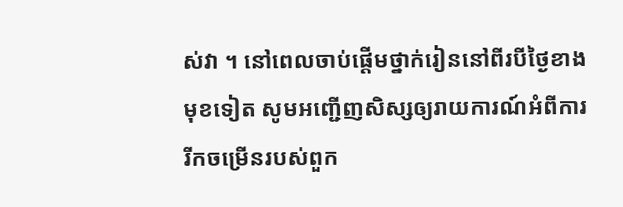ស់វា ។ នៅពេលចាប់ផ្ដើមថ្នាក់រៀននៅពីរបីថ្ងៃខាងមុខទៀត សូមអញ្ជើញសិស្សឲ្យរាយការណ៍អំពីការរីកចម្រើនរបស់ពួក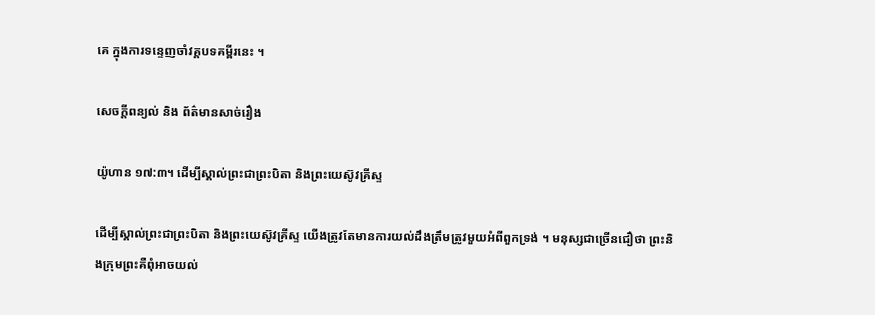គេ ក្នុងការទន្ទេញចាំវគ្គបទគម្ពីរនេះ ។

សេចក្តីពន្យល់ និង ព័ត៌មានសាច់រឿង

យ៉ូហាន ១៧:៣។ ដើម្បីស្គាល់ព្រះជាព្រះបិតា និងព្រះយេស៊ូវគ្រីស្ទ

ដើម្បីស្គាល់ព្រះជាព្រះបិតា និងព្រះយេស៊ូវគ្រីស្ទ យើងត្រូវតែមានការយល់ដឹងត្រឹមត្រូវមួយអំពីពួកទ្រង់ ។ មនុស្សជាច្រើនជឿថា ព្រះនិងក្រុមព្រះគឺពុំអាចយល់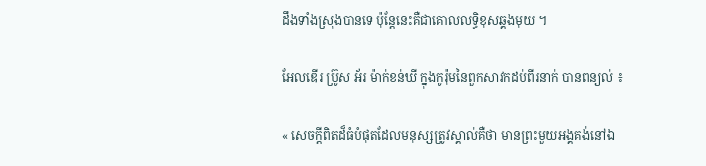ដឹងទាំងស្រុងបានទេ ប៉ុន្តែនេះគឺជាគោលលទ្ធិខុសឆ្គងមុយ ។

អែលឌើរ ប្រ៊ូស អ័រ ម៉ាក់ខន់ឃី ក្នុងកូរ៉ុមនៃពួកសាវកដប់ពីរនាក់ បានពន្យល់ ៖

« សេចក្ដីពិតដ៏ធំបំផុតដែលមនុស្សត្រូវស្គាល់គឺថា មានព្រះមួយអង្គគង់នៅឯ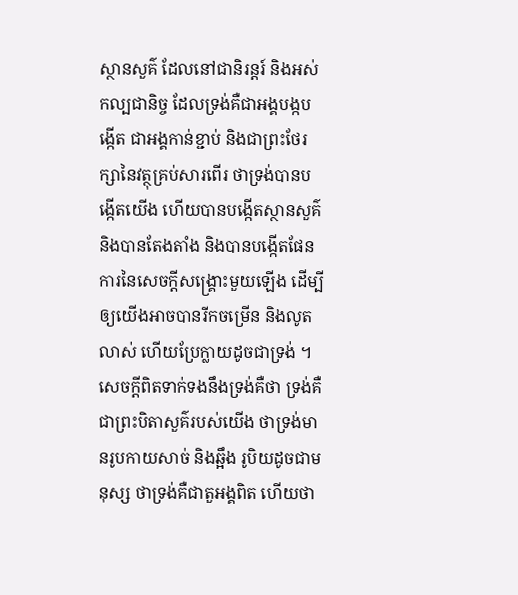ស្ថានសួគ៌ ដែលនៅជានិរន្ដរ៍ និងអស់កល្បជានិច្ច ដែលទ្រង់គឺជាអង្គបង្កបង្កើត ជាអង្គកាន់ខ្ជាប់ និងជាព្រះថែរក្សានៃវត្ថុគ្រប់សារពើរ ថាទ្រង់បានបង្កើតយើង ហើយបានបង្កើតស្ថានសួគ៌ និងបានតែងតាំង និងបានបង្កើតផែនការនៃសេចក្ដីសង្គ្រោះមួយឡើង ដើម្បីឲ្យយើងអាចបានរីកចម្រើន និងលូតលាស់ ហើយប្រែក្លាយដូចជាទ្រង់ ។ សេចក្ដីពិតទាក់ទងនឹងទ្រង់គឺថា ទ្រង់គឺជាព្រះបិតាសួគ៌របស់យើង ថាទ្រង់មានរូបកាយសាច់ និងឆ្អឹង រូបិយដូចជាមនុស្ស ថាទ្រង់គឺជាតួអង្គពិត ហើយថា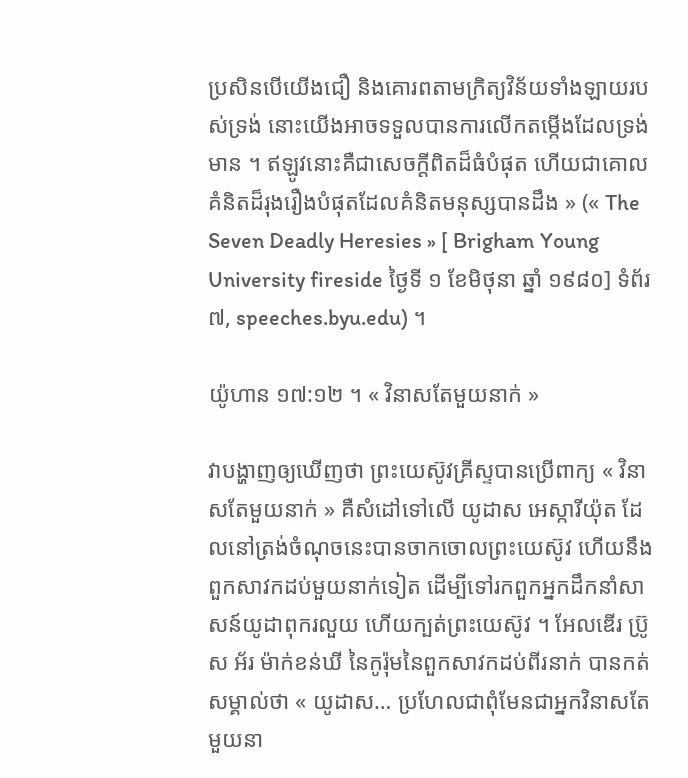ប្រសិនបើយើងជឿ និងគោរពតាមក្រិត្យវិន័យទាំងឡាយរបស់ទ្រង់ នោះយើងអាចទទួលបានការលើកតម្កើងដែលទ្រង់មាន ។ ឥឡូវនោះគឺជាសេចក្ដីពិតដ៏ធំបំផុត ហើយជាគោលគំនិតដ៏រុងរឿងបំផុតដែលគំនិតមនុស្សបានដឹង » (« The Seven Deadly Heresies » [ Brigham Young University fireside ថ្ងៃទី ១ ខែមិថុនា ឆ្នាំ ១៩៨០] ទំព័រ ៧, speeches.byu.edu) ។

យ៉ូហាន ១៧:១២ ។ « វិនាសតែមួយនាក់ »

វាបង្ហាញឲ្យឃើញថា ព្រះយេស៊ូវគ្រីស្ទបានប្រើពាក្យ « វិនាសតែមួយនាក់ » គឺសំដៅទៅលើ យូដាស អេស្ការីយ៉ុត ដែលនៅត្រង់ចំណុចនេះបានចាកចោលព្រះយេស៊ូវ ហើយនឹងពួកសាវកដប់មួយនាក់ទៀត ដើម្បីទៅរកពួកអ្នកដឹកនាំសាសន៍យូដាពុករលួយ ហើយក្បត់ព្រះយេស៊ូវ ។ អែលឌើរ ប្រ៊ូស អ័រ ម៉ាក់ខន់ឃី នៃកូរ៉ុមនៃពួកសាវកដប់ពីរនាក់ បានកត់សម្គាល់ថា « យូដាស… ប្រហែលជាពុំមែនជាអ្នកវិនាសតែមួយនា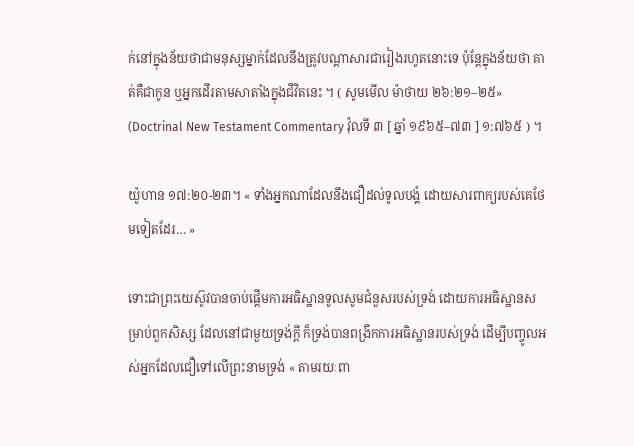ក់នៅក្នុងន័យថាជាមនុស្សម្នាក់ដែលនឹងត្រូវបណ្ដាសារជារៀងរហូតនោះទេ ប៉ុន្តែក្នុងន័យថា គាត់គឺជាកូន ឬអ្នកដើរតាមសាតាំងក្នុងជីវិតនេះ ។ ( សូមមើល ម៉ាថាយ ២៦:២១–២៥» (Doctrinal New Testament Commentary វ៉ុលទី ៣ [ ឆ្នាំ ១៩៦៥–៧៣ ] ១:៧៦៥ ) ។

យ៉ូហាន ១៧:២០-២៣។ « ទាំងអ្នកណាដែលនឹងជឿដល់ទូលបង្គំ ដោយសារពាក្យរបស់គេថែមទៀតដែរ… »

ទោះជាព្រះយេស៊ូវបានចាប់ផ្ដើមការអធិស្ឋានទូលសូមជំនួសរបស់ទ្រង់ ដោយការអធិស្ឋានសម្រាប់ពួកសិស្ស ដែលនៅជាមួយទ្រង់ក្ដី ក៏ទ្រង់បានពង្រីកការអធិស្ឋានរបស់ទ្រង់ ដើម្បីបញ្ចូលអស់អ្នកដែលជឿទៅលើព្រះនាមទ្រង់ « តាមរយៈពា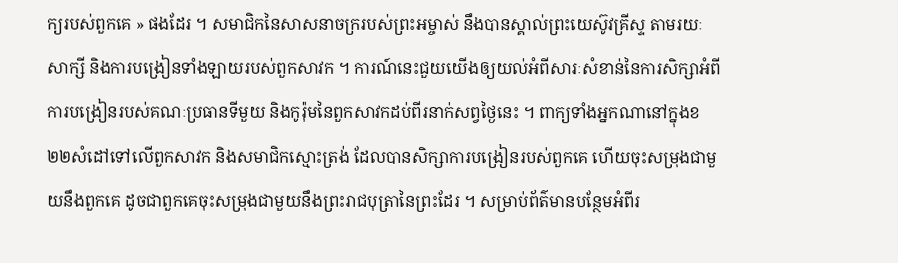ក្យរបស់ពួកគេ » ផងដែរ ។ សមាជិកនៃសាសនាចក្ររបស់ព្រះអម្ចាស់ នឹងបានស្គាល់ព្រះយេស៊ូវគ្រីស្ទ តាមរយៈសាក្សី និងការបង្រៀនទាំងឡាយរបស់ពួកសាវក ។ ការណ៍នេះជួយយើងឲ្យយល់អំពីសារៈសំខាន់នៃការសិក្សាអំពីការបង្រៀនរបស់គណៈប្រធានទីមួយ និងកូរ៉ុមនៃពួកសាវកដប់ពីរនាក់សព្វថ្ងៃនេះ ។ ពាក្យទាំងអ្នកណានៅក្នុងខ ២២សំដៅទៅលើពួកសាវក និងសមាជិកស្មោះត្រង់ ដែលបានសិក្សាការបង្រៀនរបស់ពួកគេ ហើយចុះសម្រុងជាមួយនឹងពួកគេ ដូចជាពួកគេចុះសម្រុងជាមួយនឹងព្រះរាជបុត្រានៃព្រះដែរ ។ សម្រាប់ព័ត៌មានបន្ថែមអំពីរ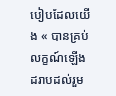បៀបដែលយើង « បានគ្រប់លក្ខណ៍ឡើង ដរាបដល់រួម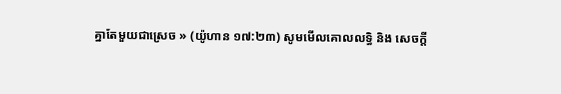គ្នាតែមួយជាស្រេច » (យ៉ូហាន ១៧:២៣) សូមមើលគោលលទ្ធិ និង សេចក្ដី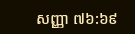សញ្ញា ៧៦:៦៩